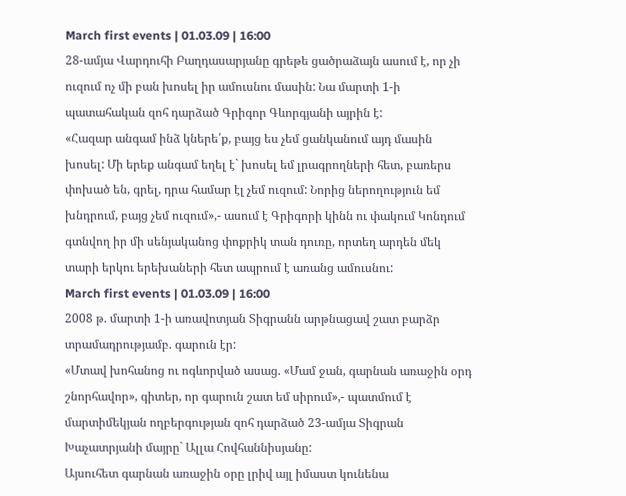March first events | 01.03.09 | 16:00
28-ամյա Վարդուհի Բաղդասարյանը գրեթե ցածրաձայն ասում է, որ չի ուզում ոչ մի բան խոսել իր ամուսնու մասին: Նա մարտի 1-ի պատահական զոհ դարձած Գրիգոր Գևորգյանի այրին է:
«Հազար անգամ ինձ կներե՛ք, բայց ես չեմ ցանկանում այդ մասին խոսել: Մի երեք անգամ եղել է` խոսել եմ լրագրողների հետ, բառերս փոխած են, գրել, դրա համար էլ չեմ ուզում: Նորից ներողություն եմ խնդրում, բայց չեմ ուզում»,- ասում է Գրիգորի կինն ու փակում Կոնդում գտնվող իր մի սենյականոց փոքրիկ տան դուռը, որտեղ արդեն մեկ տարի երկու երեխաների հետ ապրում է առանց ամուսնու:
March first events | 01.03.09 | 16:00
2008 թ. մարտի 1-ի առավոտյան Տիգրանն արթնացավ շատ բարձր տրամադրությամբ. գարուն էր:
«Մտավ խոհանոց ու ոգևորված ասաց. «Մամ ջան, գարնան առաջին օրդ շնորհավոր», գիտեր, որ գարուն շատ եմ սիրում»,- պատմում է մարտիմեկյան ողբերգության զոհ դարձած 23-ամյա Տիգրան Խաչատրյանի մայրը` Ալլա Հովհաննիսյանը:
Այսուհետ գարնան առաջին օրը լրիվ այլ իմաստ կունենա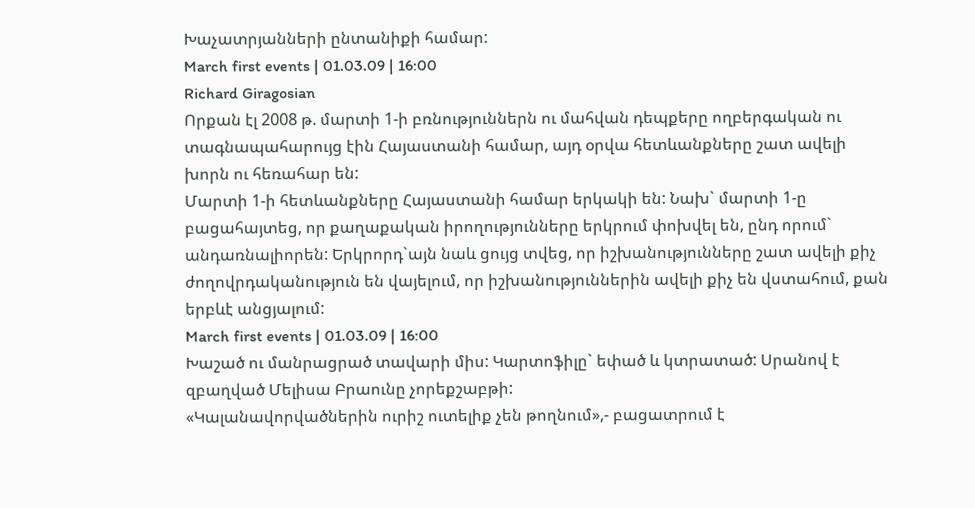Խաչատրյանների ընտանիքի համար:
March first events | 01.03.09 | 16:00
Richard Giragosian
Որքան էլ 2008 թ. մարտի 1-ի բռնություններն ու մահվան դեպքերը ողբերգական ու տագնապահարույց էին Հայաստանի համար, այդ օրվա հետևանքները շատ ավելի խորն ու հեռահար են:
Մարտի 1-ի հետևանքները Հայաստանի համար երկակի են: Նախ` մարտի 1-ը բացահայտեց, որ քաղաքական իրողությունները երկրում փոխվել են, ընդ որում` անդառնալիորեն: Երկրորդ`այն նաև ցույց տվեց, որ իշխանությունները շատ ավելի քիչ ժողովրդականություն են վայելում, որ իշխանություններին ավելի քիչ են վստահում, քան երբևէ անցյալում:
March first events | 01.03.09 | 16:00
Խաշած ու մանրացրած տավարի միս: Կարտոֆիլը` եփած և կտրատած: Սրանով է զբաղված Մելիսա Բրաունը չորեքշաբթի:
«Կալանավորվածներին ուրիշ ուտելիք չեն թողնում»,- բացատրում է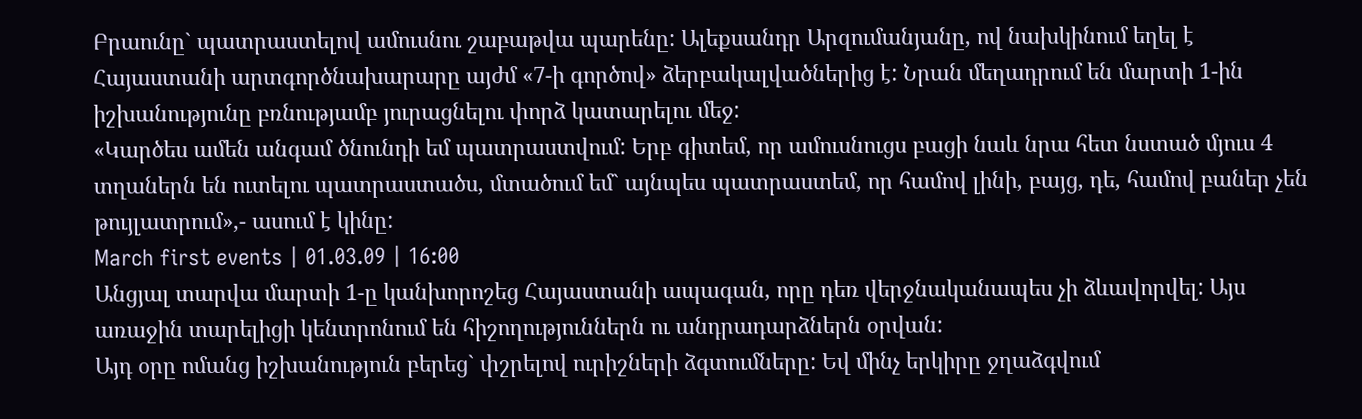Բրաունը` պատրաստելով ամուսնու շաբաթվա պարենը: Ալեքսանդր Արզումանյանը, ով նախկինում եղել է Հայաստանի արտգործնախարարը այժմ «7-ի գործով» ձերբակալվածներից է: Նրան մեղադրում են մարտի 1-ին իշխանությունը բռնությամբ յուրացնելու փորձ կատարելու մեջ:
«Կարծես ամեն անգամ ծնունդի եմ պատրաստվում: Երբ գիտեմ, որ ամուսնուցս բացի նաև նրա հետ նստած մյուս 4 տղաներն են ուտելու պատրաստածս, մտածում եմ` այնպես պատրաստեմ, որ համով լինի, բայց, դե, համով բաներ չեն թույլատրում»,- ասում է կինը:
March first events | 01.03.09 | 16:00
Անցյալ տարվա մարտի 1-ը կանխորոշեց Հայաստանի ապագան, որը դեռ վերջնականապես չի ձևավորվել: Այս առաջին տարելիցի կենտրոնում են հիշողություններն ու անդրադարձներն օրվան:
Այդ օրը ոմանց իշխանություն բերեց` փշրելով ուրիշների ձգտումները: Եվ մինչ երկիրը ջղաձգվում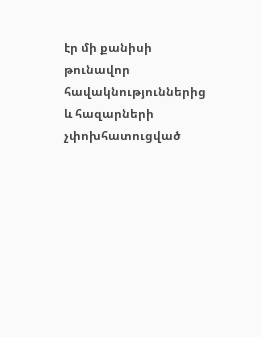էր մի քանիսի թունավոր հավակնություններից և հազարների չփոխհատուցված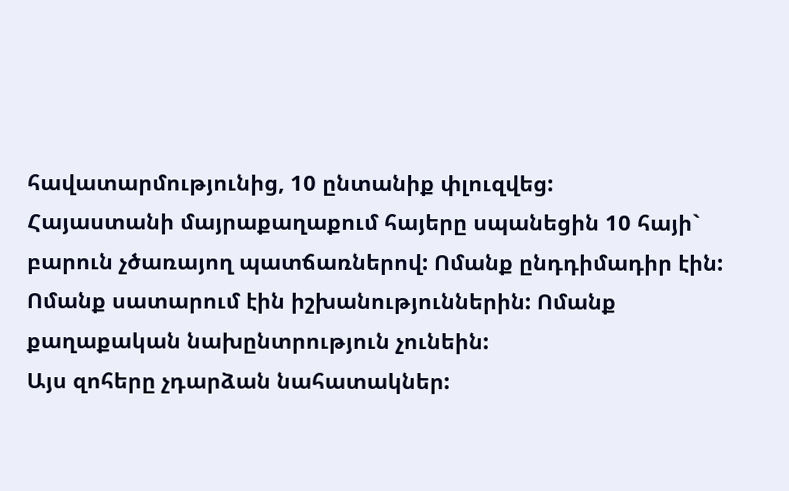հավատարմությունից, 10 ընտանիք փլուզվեց:
Հայաստանի մայրաքաղաքում հայերը սպանեցին 10 հայի` բարուն չծառայող պատճառներով: Ոմանք ընդդիմադիր էին: Ոմանք սատարում էին իշխանություններին: Ոմանք քաղաքական նախընտրություն չունեին:
Այս զոհերը չդարձան նահատակներ: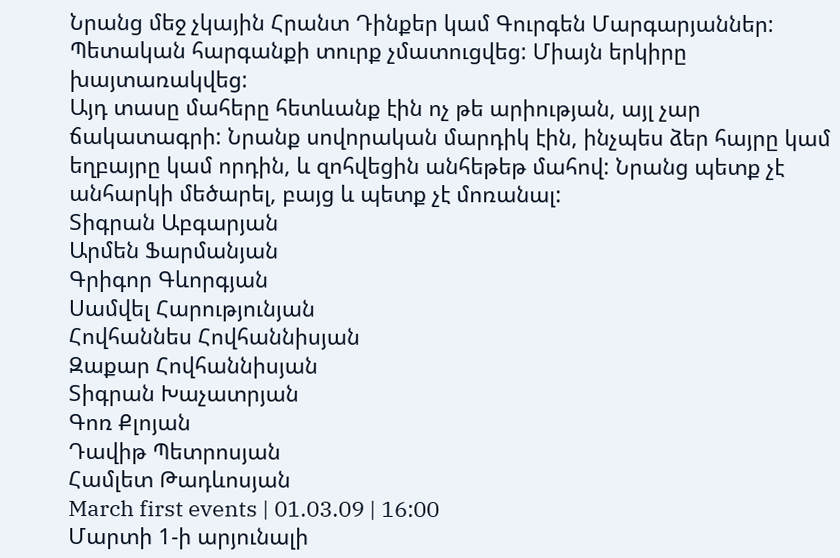Նրանց մեջ չկային Հրանտ Դինքեր կամ Գուրգեն Մարգարյաններ: Պետական հարգանքի տուրք չմատուցվեց: Միայն երկիրը խայտառակվեց:
Այդ տասը մահերը հետևանք էին ոչ թե արիության, այլ չար ճակատագրի: Նրանք սովորական մարդիկ էին, ինչպես ձեր հայրը կամ եղբայրը կամ որդին, և զոհվեցին անհեթեթ մահով: Նրանց պետք չէ անհարկի մեծարել, բայց և պետք չէ մոռանալ:
Տիգրան Աբգարյան
Արմեն Ֆարմանյան
Գրիգոր Գևորգյան
Սամվել Հարությունյան
Հովհաննես Հովհաննիսյան
Զաքար Հովհաննիսյան
Տիգրան Խաչատրյան
Գոռ Քլոյան
Դավիթ Պետրոսյան
Համլետ Թադևոսյան
March first events | 01.03.09 | 16:00
Մարտի 1-ի արյունալի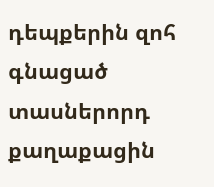դեպքերին զոհ գնացած տասներորդ քաղաքացին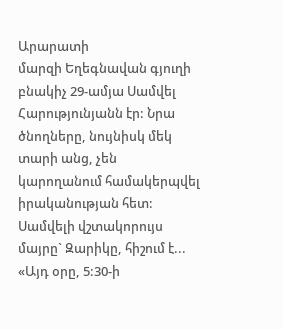Արարատի
մարզի Եղեգնավան գյուղի բնակիչ 29-ամյա Սամվել Հարությունյանն էր: Նրա ծնողները, նույնիսկ մեկ տարի անց, չեն կարողանում համակերպվել իրականության հետ:
Սամվելի վշտակորույս մայրը` Զարիկը, հիշում է...
«Այդ օրը, 5:30-ի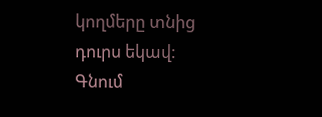կողմերը տնից դուրս եկավ: Գնում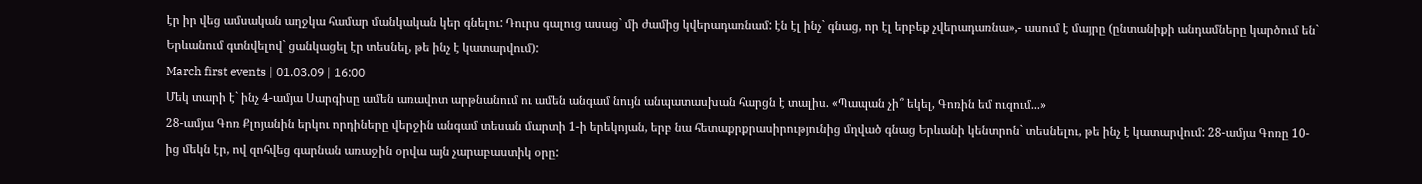էր իր վեց ամսական աղջկա համար մանկական կեր գնելու: Դուրս գալուց ասաց` մի ժամից կվերադառնամ: էն էլ ինչ` գնաց, որ էլ երբեք չվերադառնա»,- ասում է մայրը (ընտանիքի անդամները կարծում են` Երևանում գտնվելով` ցանկացել էր տեսնել, թե ինչ է կատարվում):
March first events | 01.03.09 | 16:00
Մեկ տարի է` ինչ 4-ամյա Սարգիսը ամեն առավոտ արթնանում ու ամեն անգամ նույն անպատասխան հարցն է տալիս. «Պապան չի՞ եկել, Գոռին եմ ուզում...»
28-ամյա Գոռ Քլոյանին երկու որդիները վերջին անգամ տեսան մարտի 1-ի երեկոյան, երբ նա հետաքրքրասիրությունից մղված գնաց Երևանի կենտրոն` տեսնելու, թե ինչ է կատարվում: 28-ամյա Գոռը 10-ից մեկն էր, ով զոհվեց գարնան առաջին օրվա այն չարաբաստիկ օրը: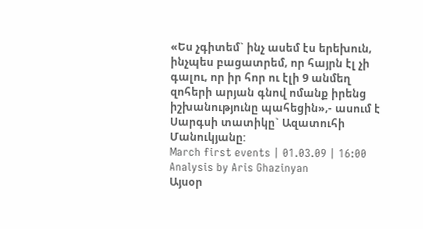«Ես չգիտեմ` ինչ ասեմ էս երեխուն, ինչպես բացատրեմ, որ հայրն էլ չի գալու, որ իր հոր ու էլի 9 անմեղ զոհերի արյան գնով ոմանք իրենց իշխանությունը պահեցին»,- ասում է Սարգսի տատիկը` Ազատուհի Մանուկյանը:
March first events | 01.03.09 | 16:00
Analysis by Aris Ghazinyan
Այսօր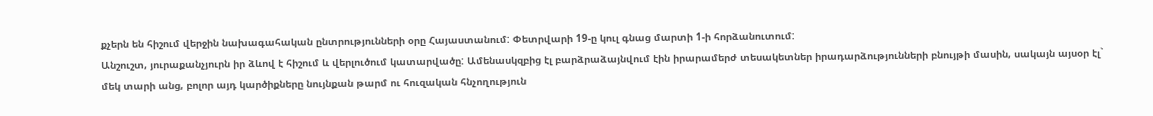քչերն են հիշում վերջին նախագահական ընտրությունների օրը Հայաստանում: Փետրվարի 19-ը կուլ գնաց մարտի 1-ի հորձանուտում:
Անշուշտ, յուրաքանչյուրն իր ձևով է հիշում և վերլուծում կատարվածը: Ամենասկզբից էլ բարձրաձայնվում էին իրարամերժ տեսակետներ իրադարձությունների բնույթի մասին, սակայն այսօր էլ` մեկ տարի անց, բոլոր այդ կարծիքները նույնքան թարմ ու հուզական հնչողություն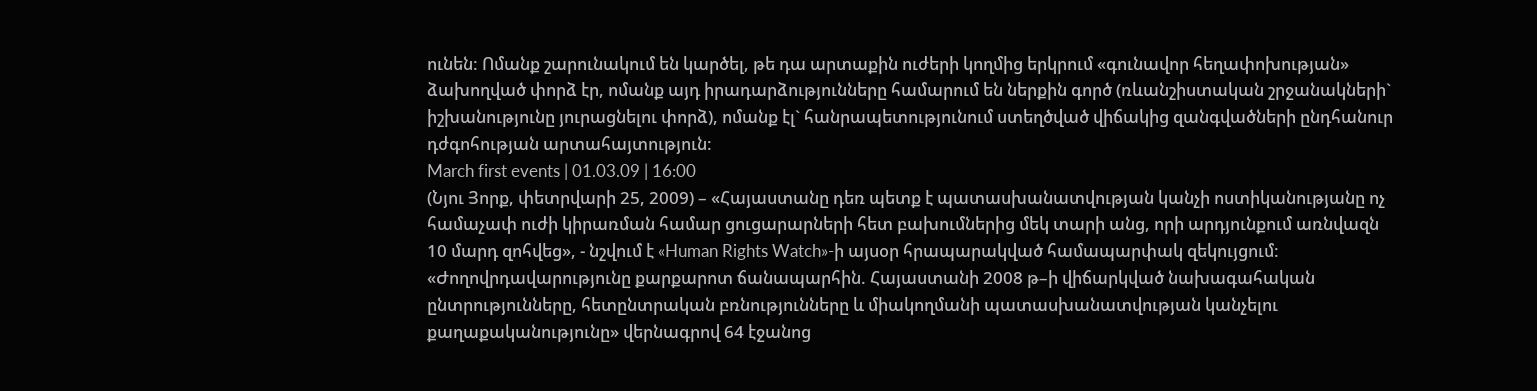ունեն: Ոմանք շարունակում են կարծել, թե դա արտաքին ուժերի կողմից երկրում «գունավոր հեղափոխության» ձախողված փորձ էր, ոմանք այդ իրադարձությունները համարում են ներքին գործ (ռևանշիստական շրջանակների` իշխանությունը յուրացնելու փորձ), ոմանք էլ` հանրապետությունում ստեղծված վիճակից զանգվածների ընդհանուր դժգոհության արտահայտություն:
March first events | 01.03.09 | 16:00
(Նյու Յորք, փետրվարի 25, 2009) – «Հայաստանը դեռ պետք է պատասխանատվության կանչի ոստիկանությանը ոչ համաչափ ուժի կիրառման համար ցուցարարների հետ բախումներից մեկ տարի անց, որի արդյունքում առնվազն 10 մարդ զոհվեց», - նշվում է «Human Rights Watch»-ի այսօր հրապարակված համապարփակ զեկույցում:
«Ժողովրդավարությունը քարքարոտ ճանապարհին. Հայաստանի 2008 թ–ի վիճարկված նախագահական ընտրությունները, հետընտրական բռնությունները և միակողմանի պատասխանատվության կանչելու քաղաքականությունը» վերնագրով 64 էջանոց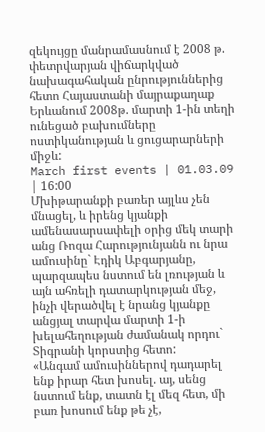զեկույցը մանրամասնում է 2008 թ. փետրվարյան վիճարկված նախագահական ընրություններից հետո Հայաստանի մայրաքաղաք Երևանում 2008թ. մարտի 1-ին տեղի ունեցած բախումները ոստիկանության և ցուցարարների միջև:
March first events | 01.03.09 | 16:00
Մխիթարանքի բառեր այլևս չեն մնացել, և իրենց կյանքի ամենասարսափելի օրից մեկ տարի անց Ռոզա Հարությունյանն ու նրա ամուսինը` Էդիկ Աբգարյանը, պարզապես նստում են լռության և այն ահռելի դատարկության մեջ, ինչի վերածվել է նրանց կյանքը անցյալ տարվա մարտի 1-ի խելահեղության ժամանակ որդու` Տիգրանի կորստից հետո:
«Անգամ ամուսիններով դադարել ենք իրար հետ խոսել. այ, սենց նստում ենք, տատն էլ մեզ հետ, մի բառ խոսում ենք թե չէ,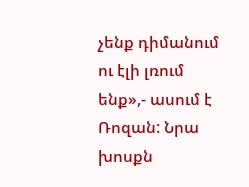չենք դիմանում ու էլի լռում ենք»,- ասում է Ռոզան: Նրա խոսքն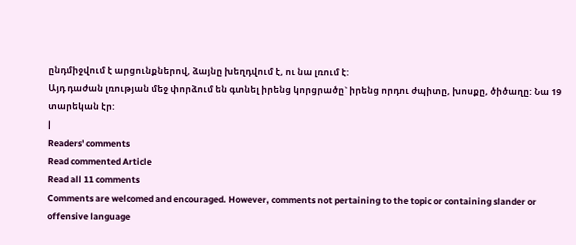ընդմիջվում է արցունքներով, ձայնը խեղդվում է, ու նա լռում է:
Այդ դաժան լռության մեջ փորձում են գտնել իրենց կորցրածը` իրենց որդու ժպիտը, խոսքը, ծիծաղը: Նա 19 տարեկան էր:
|
Readers' comments
Read commented Article
Read all 11 comments
Comments are welcomed and encouraged. However, comments not pertaining to the topic or containing slander or offensive language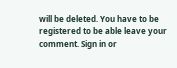will be deleted. You have to be registered to be able leave your comment. Sign in or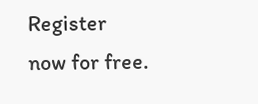Register now for free.